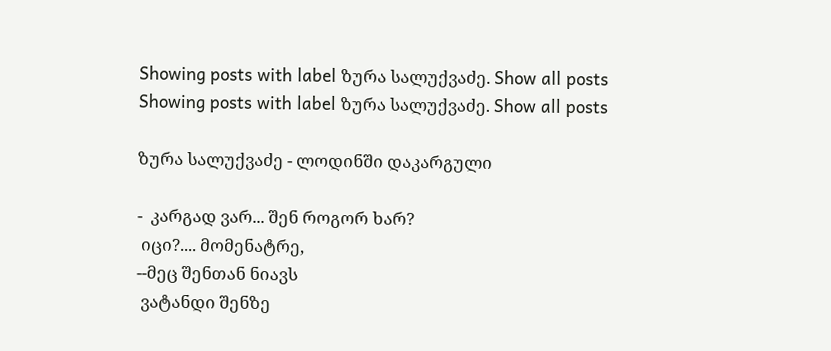Showing posts with label ზურა სალუქვაძე. Show all posts
Showing posts with label ზურა სალუქვაძე. Show all posts

ზურა სალუქვაძე - ლოდინში დაკარგული

-  კარგად ვარ... შენ როგორ ხარ?
 იცი?.... მომენატრე,
--მეც შენთან ნიავს
 ვატანდი შენზე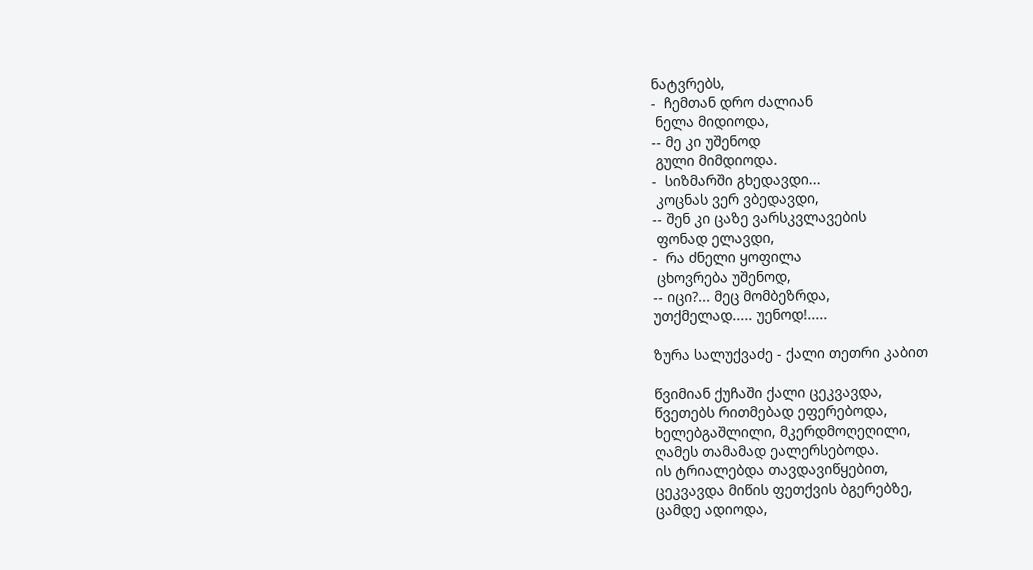ნატვრებს,
-  ჩემთან დრო ძალიან
 ნელა მიდიოდა,
-- მე კი უშენოდ
 გული მიმდიოდა.
-  სიზმარში გხედავდი...
 კოცნას ვერ ვბედავდი,
-- შენ კი ცაზე ვარსკვლავების
 ფონად ელავდი,
-  რა ძნელი ყოფილა
 ცხოვრება უშენოდ,
-- იცი?... მეც მომბეზრდა,
უთქმელად..... უენოდ!.....

ზურა სალუქვაძე - ქალი თეთრი კაბით

წვიმიან ქუჩაში ქალი ცეკვავდა,
წვეთებს რითმებად ეფერებოდა,
ხელებგაშლილი, მკერდმოღეღილი,
ღამეს თამამად ეალერსებოდა.
ის ტრიალებდა თავდავიწყებით,
ცეკვავდა მიწის ფეთქვის ბგერებზე,
ცამდე ადიოდა,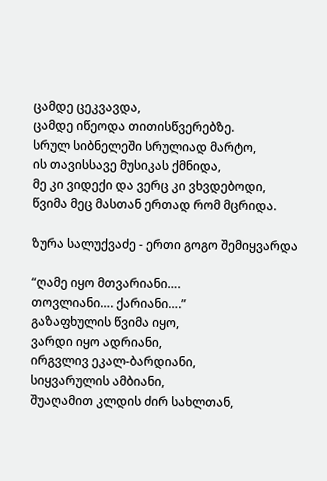ცამდე ცეკვავდა,
ცამდე იწეოდა თითისწვერებზე.
სრულ სიბნელეში სრულიად მარტო,
ის თავისსავე მუსიკას ქმნიდა,
მე კი ვიდექი და ვერც კი ვხვდებოდი,
წვიმა მეც მასთან ერთად რომ მცრიდა.

ზურა სალუქვაძე - ერთი გოგო შემიყვარდა

“ღამე იყო მთვარიანი….
თოვლიანი…. ქარიანი….”
გაზაფხულის წვიმა იყო,
ვარდი იყო ადრიანი,
ირგვლივ ეკალ-ბარდიანი,
სიყვარულის ამბიანი,
შუაღამით კლდის ძირ სახლთან,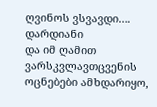ღვინოს ვსვავდი…. დარდიანი
და იმ ღამით ვარსკვლავთცვენის
ოცნებები ამხდარიყო,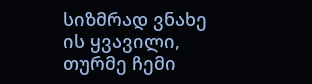სიზმრად ვნახე ის ყვავილი,
თურმე ჩემი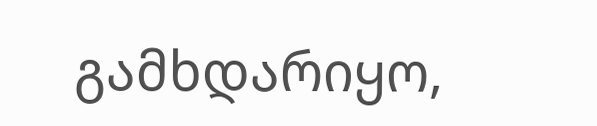გამხდარიყო,